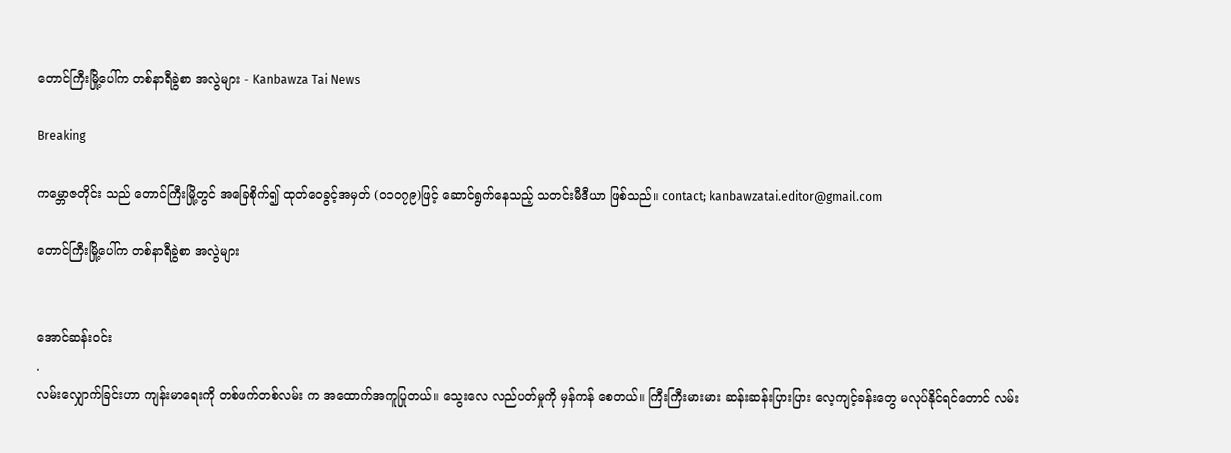တောင်ကြီးမြို့ပေါ်က တစ်နာရီခွဲစာ အလွဲများ - Kanbawza Tai News

Breaking

ကမ္ဘောဇတိုင်း သည် တောင်ကြီးမြို့တွင် အခြေစိုက်၍ ထုတ်ဝေခွင့်အမှတ် (၀၁၀၇၉)ဖြင့် ဆောင်ရွက်နေသည့် သတင်းမီဒီယာ ဖြစ်သည်။ contact; kanbawzatai.editor@gmail.com

တောင်ကြီးမြို့ပေါ်က တစ်နာရီခွဲစာ အလွဲများ


အောင်ဆန်းဝင်း
.
လမ်းလျှောက်ခြင်းဟာ ကျန်းမာရေးကို တစ်ဖက်တစ်လမ်း က အထောက်အကူပြုတယ်။ သွေးလေ လည်ပတ်မှုကို မှန်ကန် စေတယ်။ ကြီးကြီးမားမား ဆန်းဆန်းပြားပြား လေ့ကျင့်ခန်းတွေ မလုပ်နိုင်ရင်တောင် လမ်း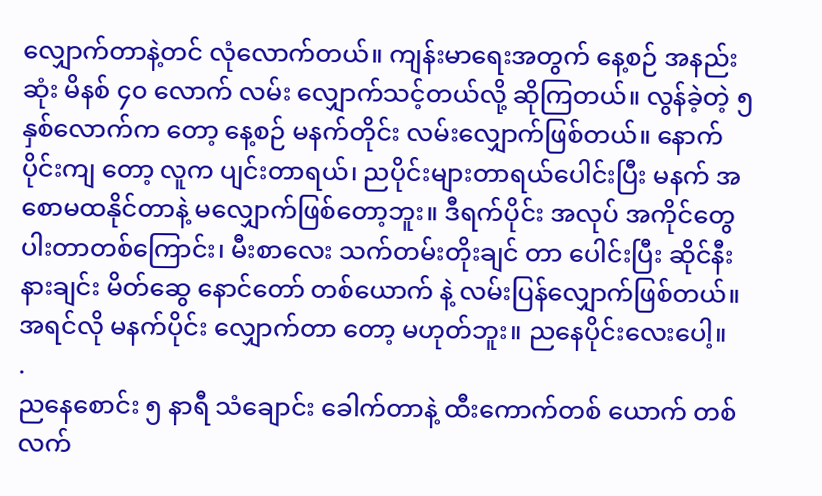လျှောက်တာနဲ့တင် လုံလောက်တယ်။ ကျန်းမာရေးအတွက် နေ့စဉ် အနည်းဆုံး မိနစ် ၄၀ လောက် လမ်း လျှောက်သင့်တယ်လို့ ဆိုကြတယ်။ လွန်ခဲ့တဲ့ ၅ နှစ်လောက်က တော့ နေ့စဉ် မနက်တိုင်း လမ်းလျှောက်ဖြစ်တယ်။ နောက်ပိုင်းကျ တော့ လူက ပျင်းတာရယ်၊ ညပိုင်းများတာရယ်ပေါင်းပြီး မနက် အစောမထနိုင်တာနဲ့ မလျှောက်ဖြစ်တော့ဘူး။ ဒီရက်ပိုင်း အလုပ် အကိုင်တွေ ပါးတာတစ်ကြောင်း၊ မီးစာလေး သက်တမ်းတိုးချင် တာ ပေါင်းပြီး ဆိုင်နီးနားချင်း မိတ်ဆွေ နောင်တော် တစ်ယောက် နဲ့ လမ်းပြန်လျှောက်ဖြစ်တယ်။ အရင်လို မနက်ပိုင်း လျှောက်တာ တော့ မဟုတ်ဘူး။ ညနေပိုင်းလေးပေါ့။
.
ညနေစောင်း ၅ နာရီ သံချောင်း ခေါက်တာနဲ့ ထီးကောက်တစ် ယောက် တစ်လက်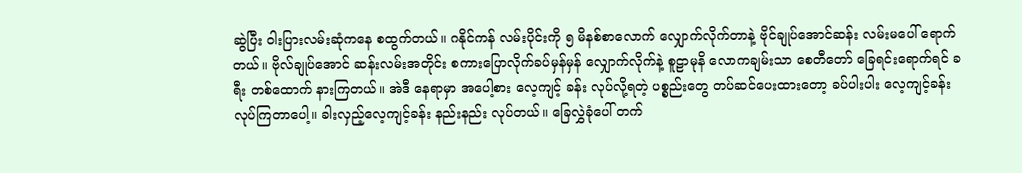ဆွဲပြီး ဝါးပြားလမ်းဆုံကနေ စထွက်တယ်။ ဂနိုင်ကန် လမ်းပိုင်းကို ၅ မိနစ်စာလောက် လျှောက်လိုက်တာနဲ့ ဗိုင်ချုပ်အောင်ဆန်း လမ်းမပေါ် ရောက်တယ်။ ဗိုလ်ချုပ်အောင် ဆန်းလမ်းအတိုင်း စကားပြောလိုက်ခပ်မှန်မှန် လျှောက်လိုက်နဲ့ စူဠာမုနိ လောကချမ်းသာ စေတီတော် ခြေရင်းရောက်ရင် ခရီး တစ်ထောက် နားကြတယ်။ အဲဒီ နေရာမှာ အပေါ့စား လေ့ကျင့် ခန်း လုပ်လို့ရတဲ့ ပစ္စည်းတွေ တပ်ဆင်ပေးထားတော့ ခပ်ပါးပါး လေ့ကျင့်ခန်း လုပ်ကြတာပေါ့။ ခါးလှည့်လေ့ကျင့်ခန်း နည်းနည်း လုပ်တယ်။ ခြေလွှဲခုံပေါ် တက်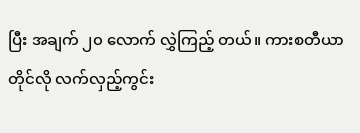ပြီး အချက် ၂၀ လောက် လွှဲကြည့် တယ်။ ကားစတီယာတိုင်လို လက်လှည့်ကွင်း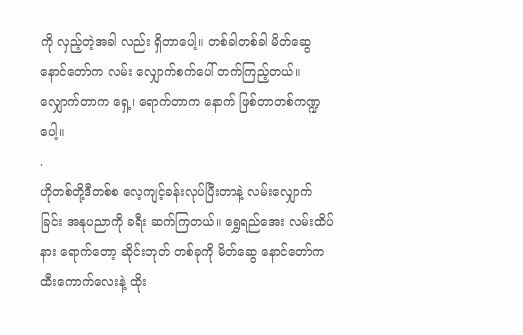ကို လှည့်တဲ့အခါ လည်း ရှိတာပေါ့။ တစ်ခါတစ်ခါ မိတ်ဆွေနောင်တော်က လမ်း လျှောက်စက်ပေါ် တက်ကြည့်တယ်။ လျှောက်တာက ရှေ့၊ ရောက်တာက နောက် ဖြစ်တာတစ်ကဏ္ဍပေါ့။
.
ဟိုတစ်တို့ဒီတစ်စ လေ့ကျင့်ခန်းလုပ်ပြီးတာနဲ့ လမ်းလျှောက် ခြင်း အနုပညာကို ခရီး ဆက်ကြတယ်။ ရွှေရည်အေး လမ်းထိပ် နား ရောက်တော့ ဆိုင်းဘုတ် တစ်ခုကို မိတ်ဆွေ နောင်တော်က ထီးကောက်လေးနဲ့ ထိုး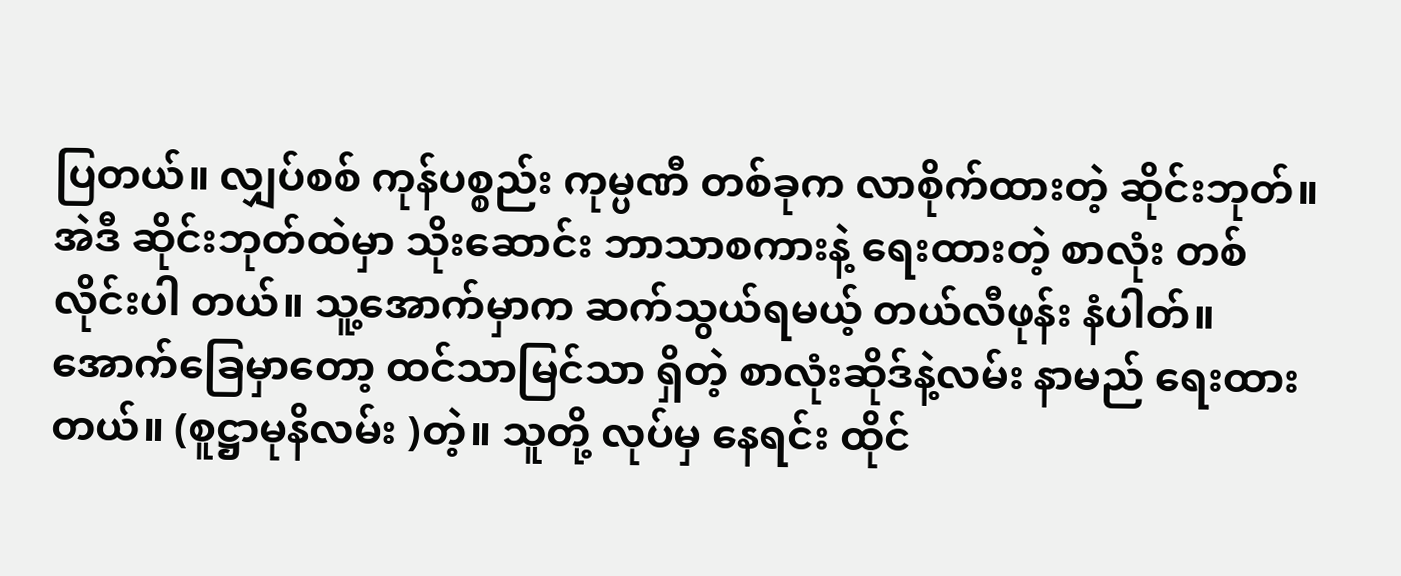ပြတယ်။ လျှပ်စစ် ကုန်ပစ္စည်း ကုမ္ပဏီ တစ်ခုက လာစိုက်ထားတဲ့ ဆိုင်းဘုတ်။ အဲဒီ ဆိုင်းဘုတ်ထဲမှာ သိုးဆောင်း ဘာသာစကားနဲ့ ရေးထားတဲ့ စာလုံး တစ်လိုင်းပါ တယ်။ သူ့အောက်မှာက ဆက်သွယ်ရမယ့် တယ်လီဖုန်း နံပါတ်။ အောက်ခြေမှာတော့ ထင်သာမြင်သာ ရှိတဲ့ စာလုံးဆိုဒ်နဲ့လမ်း နာမည် ရေးထားတယ်။ (စူဋ္ဌာမုနိလမ်း )တဲ့။ သူတို့ လုပ်မှ နေရင်း ထိုင်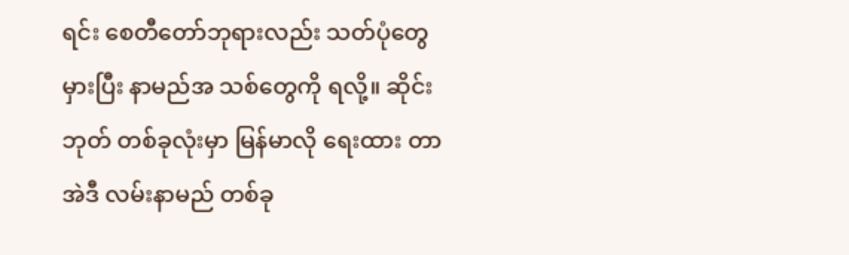ရင်း စေတီတော်ဘုရားလည်း သတ်ပုံတွေ မှားပြီး နာမည်အ သစ်တွေကို ရလို့။ ဆိုင်းဘုတ် တစ်ခုလုံးမှာ မြန်မာလို ရေးထား တာ အဲဒီ လမ်းနာမည် တစ်ခု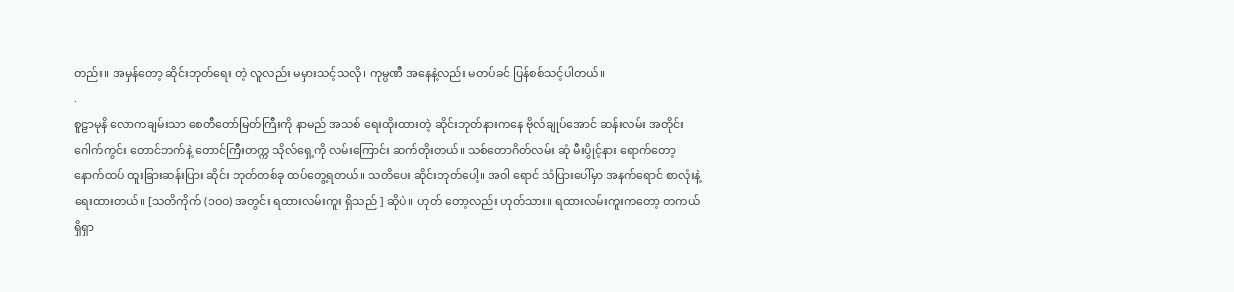တည်း။ အမှန်တော့ ဆိုင်းဘုတ်ရေး တဲ့ လူလည်း မမှားသင့်သလို၊ ကုမ္ပဏီ အနေနဲ့လည်း မတပ်ခင် ပြန်စစ်သင့်ပါတယ်။
.
စူဠာမုနိ လောကချမ်းသာ စေတီတော်မြတ်ကြီးကို နာမည် အသစ် ရေးထိုးထားတဲ့ ဆိုင်းဘုတ်နားကနေ ဗိုလ်ချုပ်အောင် ဆန်းလမ်း အတိုင်း ဂေါက်ကွင်း တောင်ဘက်နဲ့ တောင်ကြီးတက္က သိုလ်ရှေ့ကို လမ်းကြောင်း ဆက်တိုးတယ်။ သစ်တောဂိတ်လမ်း ဆုံ မီးပွိုင့်နား ရောက်တော့ နောက်ထပ် ထူးခြားဆန်းပြား ဆိုင်း ဘုတ်တစ်ခု ထပ်တွေ့ရတယ်။ သတိပေး ဆိုင်းဘုတ်ပေါ့။ အဝါ ရောင် သံပြားပေါ်မှာ အနက်ရောင် စာလုံးနဲ့ ရေးထားတယ်။ [သတိကိုက် (၁ဝဝ) အတွင်း ရထားလမ်းကူး ရှိသည် ] ဆိုပဲ။ ဟုတ် တော့လည်း ဟုတ်သား။ ရထားလမ်းကူးကတော့ တကယ်ရှိရှာ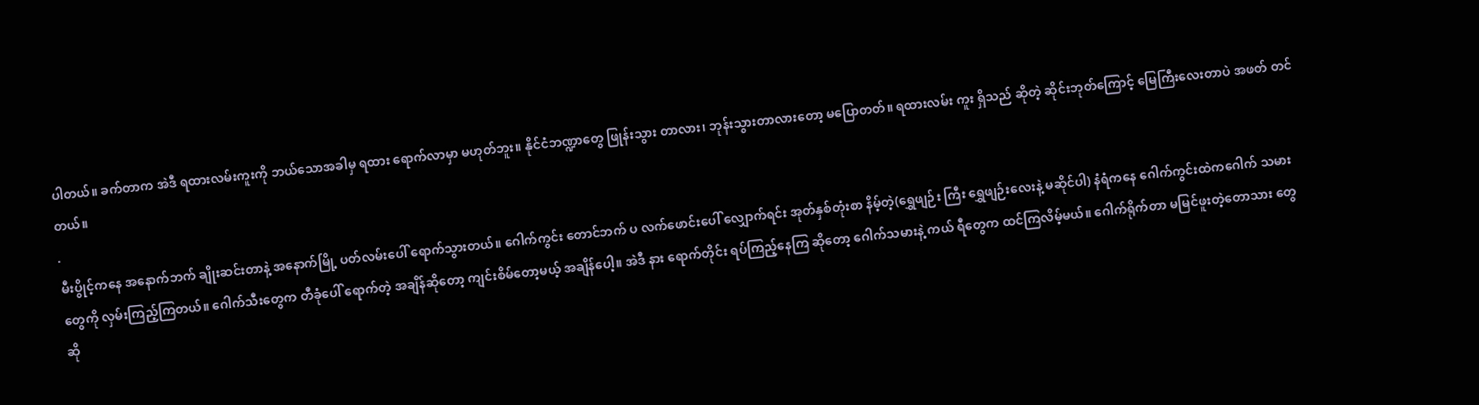ပါတယ်။ ခက်တာက အဲဒီ ရထားလမ်းကူးကို ဘယ်သောအခါမှ ရထား ရောက်လာမှာ မဟုတ်ဘူး။ နိုင်ငံဘဏ္ဍာတွေ ဖြုန်းသွား တာလား၊ ဘုန်းသွားတာလားတော့ မပြောတတ်။ ရထားလမ်း ကူး ရှိသည် ဆိုတဲ့ ဆိုင်းဘုတ်ကြောင့် မြေကြီးလေးတာပဲ အဖတ် တင်တယ်။
.
မီးပွိုင့်ကနေ အနောက်ဘက် ချိုးဆင်းတာနဲ့ အနောက်မြို့ ပတ်လမ်းပေါ် ရောက်သွားတယ်။ ဂေါက်ကွင်း တောင်ဘက် ပ လက်ဖောင်းပေါ် လျှောက်ရင်း အုတ်နှစ်တုံးစာ နိမ့်တဲ့(ရွှေဖျဉ်း ကြီး ရွှေဖျဉ်းလေးနဲ့ မဆိုင်ပါ) နံရံကနေ ဂေါက်ကွင်းထဲကဂေါက် သမားတွေကို လှမ်းကြည့်ကြတယ်။ ဂေါက်သီးတွေက တီခုံပေါ် ရောက်တဲ့ အချိန်ဆိုတော့ ကျင်းစိမ်တော့မယ့် အချိန်ပေါ့။ အဲဒီ နား ရောက်တိုင်း ရပ်ကြည့်နေကြ ဆိုတော့ ဂေါက်သမားနဲ့ ကယ် ရီတွေက ထင်ကြလိမ့်မယ်။ ဂေါက်ရိုက်တာ မမြင်ဖူးတဲ့တောသား တွေဆို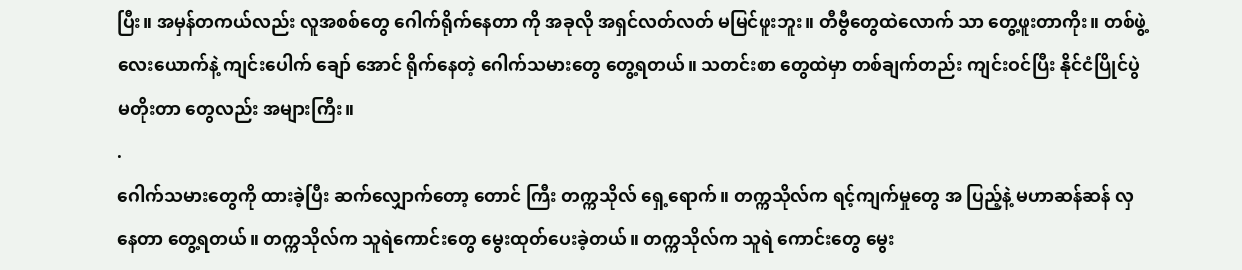ပြီး။ အမှန်တကယ်လည်း လူအစစ်တွေ ဂေါက်ရိုက်နေတာ ကို အခုလို အရှင်လတ်လတ် မမြင်ဖူးဘူး။ တီဗွီတွေထဲလောက် သာ တွေ့ဖူးတာကိုး။ တစ်ဖွဲ့လေးယောက်နဲ့ ကျင်းပေါက် ချော် အောင် ရိုက်နေတဲ့ ဂေါက်သမားတွေ တွေ့ရတယ်။ သတင်းစာ တွေထဲမှာ တစ်ချက်တည်း ကျင်းဝင်ပြီး နိုင်ငံပြိုင်ပွဲ မတိုးတာ တွေလည်း အများကြီး။
.
ဂေါက်သမားတွေကို ထားခဲ့ပြီး ဆက်လျှောက်တော့ တောင် ကြီး တက္ကသိုလ် ရှေ့ရောက်။ တက္ကသိုလ်က ရင့်ကျက်မှုတွေ အ ပြည့်နဲ့ မဟာဆန်ဆန် လှနေတာ တွေ့ရတယ်။ တက္ကသိုလ်က သူရဲကောင်းတွေ မွေးထုတ်ပေးခဲ့တယ်။ တက္ကသိုလ်က သူရဲ ကောင်းတွေ မွေး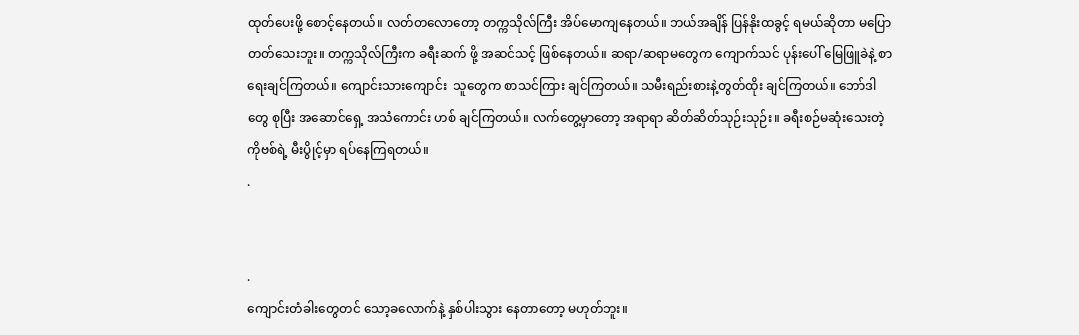ထုတ်ပေးဖို့ စောင့်နေတယ်။ လတ်တလောတော့ တက္ကသိုလ်ကြီး အိပ်မောကျနေတယ်။ ဘယ်အချိန် ပြန်နိုးထခွင့် ရမယ်ဆိုတာ မပြောတတ်သေးဘူး။ တက္ကသိုလ်ကြီးက ခရီးဆက် ဖို့ အဆင်သင့် ဖြစ်နေတယ်။ ဆရာ/ဆရာမတွေက ကျောက်သင် ပုန်းပေါ် မြေဖြူခဲနဲ့ စာရေးချင်ကြတယ်။ ကျောင်းသားကျောင်း  သူတွေက စာသင်ကြား ချင်ကြတယ်။ သမီးရည်းစားနဲ့တွတ်ထိုး ချင်ကြတယ်။ ဘော်ဒါတွေ စုပြီး အဆောင်ရှေ့ အသံကောင်း ဟစ် ချင်ကြတယ်။ လက်တွေ့မှာတော့ အရာရာ ဆိတ်ဆိတ်သုဉ်းသုဉ်း။ ခရီးစဉ်မဆုံးသေးတဲ့ကိုဗစ်ရဲ့ မီးပွိုင့်မှာ ရပ်နေကြရတယ်။
.


.
ကျောင်းတံခါးတွေတင် သော့ခလောက်နဲ့ နှစ်ပါးသွား နေတာတော့ မဟုတ်ဘူး။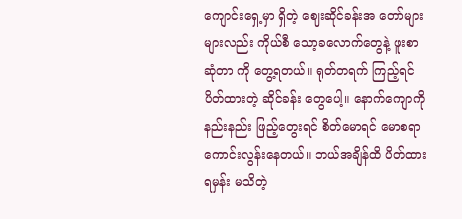ကျောင်းရှေ့မှာ ရှိတဲ့ ဈေးဆိုင်ခန်းအ တော်များများလည်း ကိုယ်စီ သော့ခလောက်တွေနဲ့ ဖူးစာ ဆုံတာ ကို တွေ့ရတယ်။ ရုတ်တရက် ကြည့်ရင် ပိတ်ထားတဲ့ ဆိုင်ခန်း တွေပေါ့။ နောက်ကျောကို နည်းနည်း ဖြည့်တွေးရင် စိတ်မောရင် မောစရာ ကောင်းလွန်းနေတယ်။ ဘယ်အချိန်ထိ ပိတ်ထားရမှန်း မသိတဲ့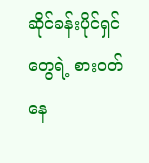ဆိုင်ခန်းပိုင်ရှင် တွေရဲ့ စားဝတ်နေ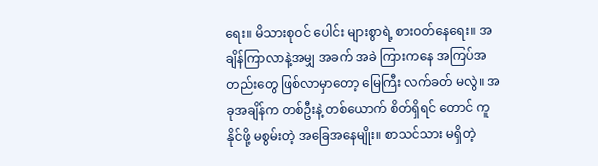ရေး။ မိသားစုဝင် ပေါင်း များစွာရဲ့ စားဝတ်နေရေး။ အချိန်ကြာလာနဲ့အမျှ အခက် အခဲ ကြားကနေ အကြပ်အတည်းတွေ ဖြစ်လာမှာတော့ မြေကြီး လက်ခတ် မလွဲ။ အခုအချိန်က တစ်ဦးနဲ့ တစ်ယောက် စိတ်ရှိရင် တောင် ကူနိုင်ဖို့ မစွမ်းတဲ့ အခြေအနေမျိုး။ စာသင်သား မရှိတဲ့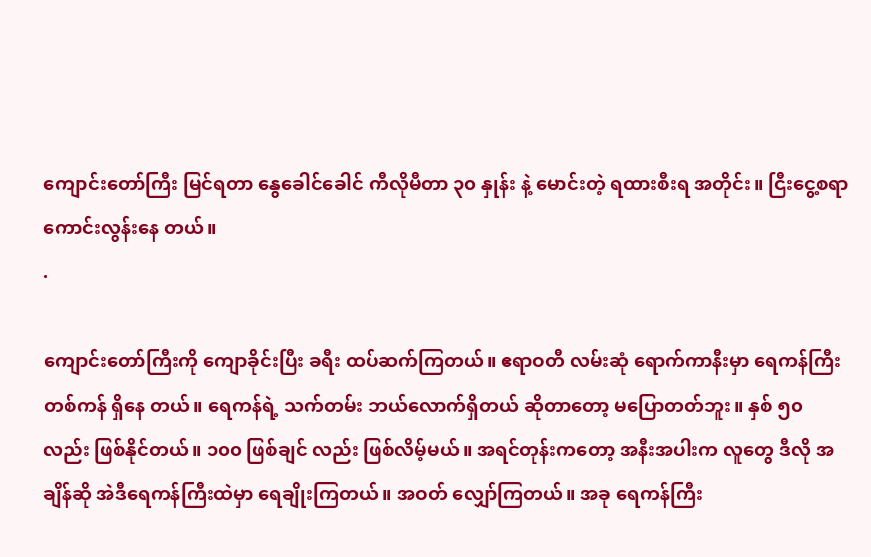ကျောင်းတော်ကြီး မြင်ရတာ နွေခေါင်ခေါင် ကီလိုမီတာ ၃၀ နှုန်း နဲ့ မောင်းတဲ့ ရထားစီးရ အတိုင်း။ ငြီးငွေ့စရာ ကောင်းလွန်းနေ တယ်။
.

ကျောင်းတော်ကြီးကို ကျောခိုင်းပြီး ခရီး ထပ်ဆက်ကြတယ်။ ဧရာဝတီ လမ်းဆုံ ရောက်ကာနီးမှာ ရေကန်ကြီး တစ်ကန် ရှိနေ တယ်။ ရေကန်ရဲ့ သက်တမ်း ဘယ်လောက်ရှိတယ် ဆိုတာတော့ မပြောတတ်ဘူး။ နှစ် ၅၀ လည်း ဖြစ်နိုင်တယ်။ ၁၀၀ ဖြစ်ချင် လည်း ဖြစ်လိမ့်မယ်။ အရင်တုန်းကတော့ အနီးအပါးက လူတွေ ဒီလို အချိန်ဆို အဲဒီရေကန်ကြီးထဲမှာ ရေချိုးကြတယ်။ အဝတ် လျှော်ကြတယ်။ အခု ရေကန်ကြီး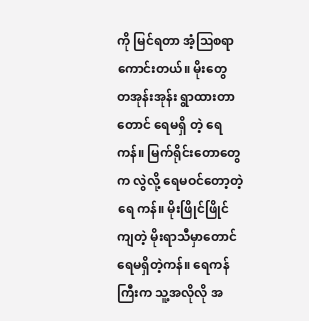ကို မြင်ရတာ အံ့ဩစရာ ကောင်းတယ်။ မိုးတွေ တအုန်းအုန်း ရွာထားတာတောင် ရေမရှိ တဲ့ ရေကန်။ မြက်ရိုင်းတောတွေက လွဲလို့ ရေမဝင်တော့တဲ့ ရေ ကန်။ မိုးဖြိုင်ဖြိုင် ကျတဲ့ မိုးရာသီမှာတောင် ရေမရှိတဲ့ကန်။ ရေကန်ကြီးက သူ့အလိုလို အ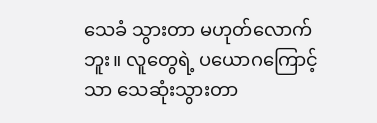သေခံ သွားတာ မဟုတ်လောက် ဘူး။ လူတွေရဲ့ ပယောဂကြောင့်သာ သေဆုံးသွားတာ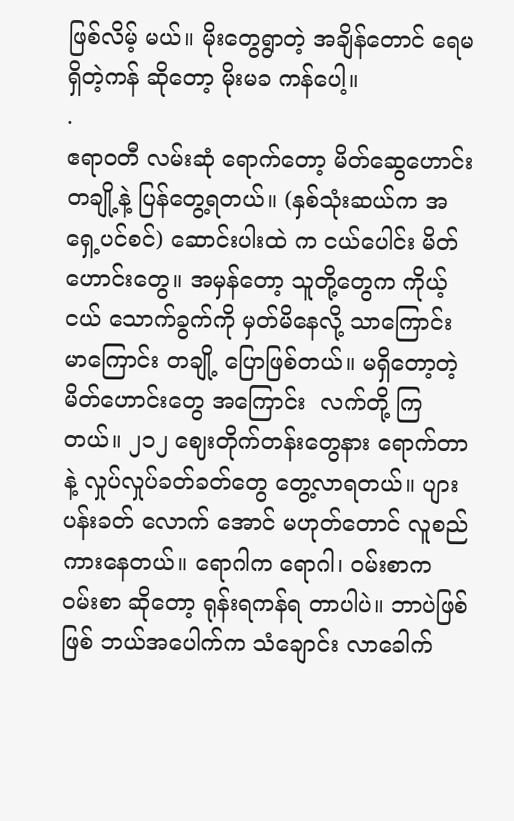ဖြစ်လိမ့် မယ်။ မိုးတွေရွာတဲ့ အချိန်တောင် ရေမရှိတဲ့ကန် ဆိုတော့ မိုးမခ ကန်ပေါ့။
.
ဧရာဝတီ လမ်းဆုံ ရောက်တော့ မိတ်ဆွေဟောင်း တချို့နဲ့ ပြန်တွေ့ရတယ်။ (နှစ်သုံးဆယ်က အရှေ့ပင်စင်) ဆောင်းပါးထဲ က ငယ်ပေါင်း မိတ်ဟောင်းတွေ။ အမှန်တော့ သူတို့တွေက ကိုယ့်ငယ် သောက်ခွက်ကို မှတ်မိနေလို့ သာကြောင်းမာကြောင်း တချို့ ပြောဖြစ်တယ်။ မရှိတော့တဲ့ မိတ်ဟောင်းတွေ အကြောင်း  လက်တို့ ကြတယ်။ ၂၁၂ ဈေးတိုက်တန်းတွေနား ရောက်တာနဲ့ လှုပ်လှုပ်ခတ်ခတ်တွေ တွေ့လာရတယ်။ ပျားပန်းခတ် လောက် အောင် မဟုတ်တောင် လူစည်ကားနေတယ်။ ရောဂါက ရောဂါ၊ ဝမ်းစာက ဝမ်းစာ ဆိုတော့ ရုန်းရကန်ရ တာပါပဲ။ ဘာပဲဖြစ်ဖြစ် ဘယ်အပေါက်က သံချောင်း လာခေါက်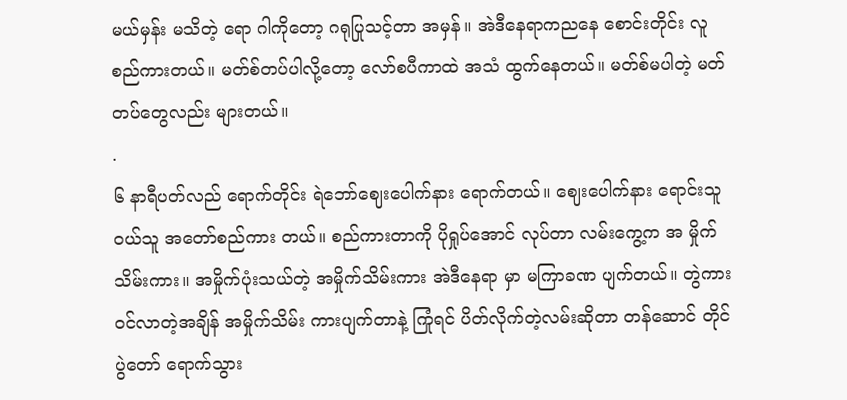မယ်မှန်း မသိတဲ့ ရော ဂါကိုတော့ ဂရုပြုသင့်တာ အမှန်။ အဲဒီနေရာကညနေ စောင်းတိုင်း လူစည်ကားတယ်။ မတ်စ်တပ်ပါလို့တော့ လော်စပီကာထဲ အသံ ထွက်နေတယ်။ မတ်စ်မပါတဲ့ မတ်တပ်တွေလည်း များတယ်။
.
၆ နာရီပတ်လည် ရောက်တိုင်း ရဲဘော်ဈေးပေါက်နား ရောက်တယ်။ ဈေးပေါက်နား ရောင်းသူဝယ်သူ အတော်စည်ကား တယ်။ စည်ကားတာကို ပိုရှုပ်အောင် လုပ်တာ လမ်းကွေ့က အ မှိုက်သိမ်းကား။ အမှိုက်ပုံးသယ်တဲ့ အမှိုက်သိမ်းကား အဲဒီနေရာ မှာ မကြာခဏ ပျက်တယ်။ တွဲကားဝင်လာတဲ့အချိန် အမှိုက်သိမ်း ကားပျက်တာနဲ့ ကြုံရင် ပိတ်လိုက်တဲ့လမ်းဆိုတာ တန်ဆောင် တိုင်ပွဲတော် ရောက်သွား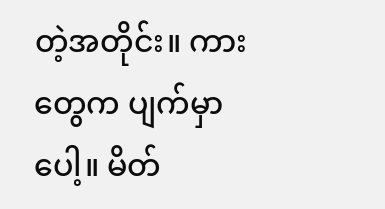တဲ့အတိုင်း။ ကားတွေက ပျက်မှာပေါ့။ မိတ်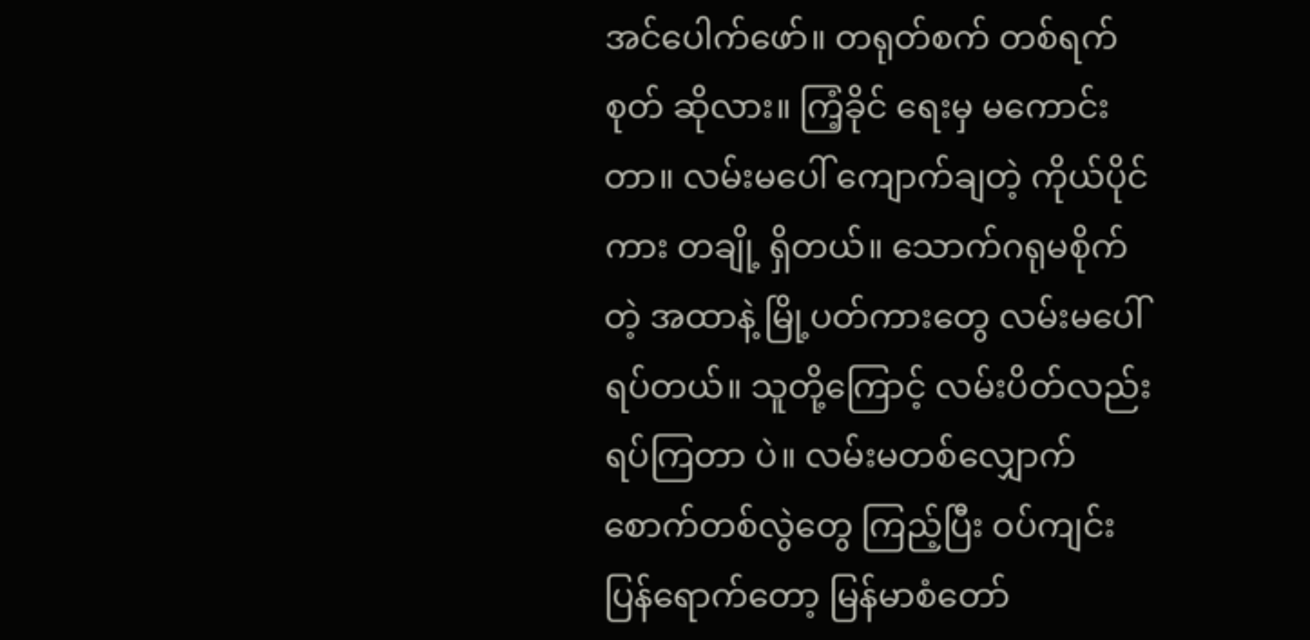အင်ပေါက်ဖော်။ တရုတ်စက် တစ်ရက်စုတ် ဆိုလား။ ကြံ့ခိုင် ရေးမှ မကောင်းတာ။ လမ်းမပေါ် ကျောက်ချတဲ့ ကိုယ်ပိုင်ကား တချို့ ရှိတယ်။ သောက်ဂရုမစိုက်တဲ့ အထာနဲ့ မြို့ပတ်ကားတွေ လမ်းမပေါ် ရပ်တယ်။ သူတို့ကြောင့် လမ်းပိတ်လည်း ရပ်ကြတာ ပဲ။ လမ်းမတစ်လျှောက် စောက်တစ်လွဲတွေ ကြည့်ပြီး ဝပ်ကျင်း ပြန်ရောက်တော့ မြန်မာစံတော်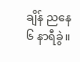ချိန် ညနေ ၆ နာရီခွဲ။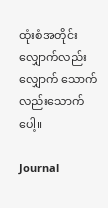ထုံးစံအတိုင်း လျှောက်လည်းလျှောက် သောက်လည်းသောက်ပေါ့။

Journal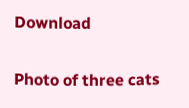Download

Photo of three cats